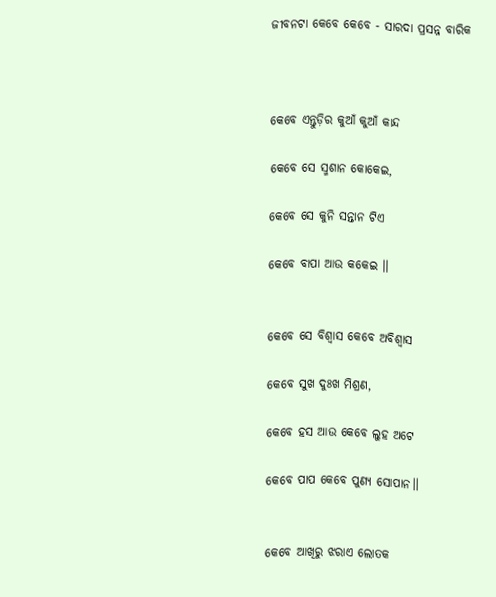ଜୀବନଟା କେବେ କେବେ - ସାରଦା ପ୍ରସନ୍ନ ବାରିକ



କେବେ ଏନ୍ତୁଡ଼ିର କୁଆଁ କୁଆଁ କାନ୍ଦ

କେବେ ସେ ସ୍ମଶାନ କୋକେଇ,

କେବେ ସେ କୁନି ସନ୍ତାନ ଟିଏ

କେବେ ବାପା ଆଉ କକେଇ ।।


କେବେ ସେ ବିଶ୍ୱାସ କେବେ ଅବିଶ୍ୱାସ

କେବେ ସୁଖ ଦୁଃଖ ମିଶ୍ରଣ,

କେବେ ହସ ଆଉ କେବେ ଲୁହ ଅଟେ

କେବେ ପାପ କେବେ ପୁଣ୍ୟ ସୋପାନ।।


କେବେ ଆଖିରୁ ଝରାଏ ଲୋତକ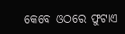କେବେ ଓଠରେ ଫୁଟାଏ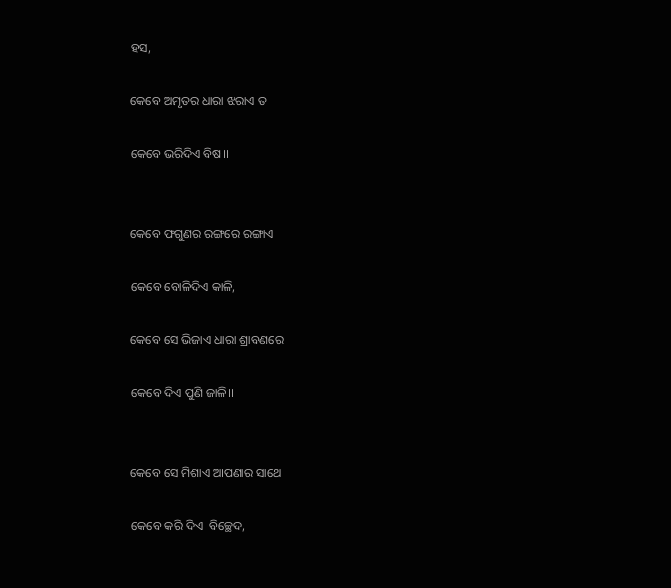ହସ,

କେବେ ଅମୃତର ଧାରା ଝରାଏ ତ

କେବେ ଭରିଦିଏ ବିଷ।।


କେବେ ଫଗୁଣର ରଙ୍ଗରେ ରଙ୍ଗାଏ

କେବେ ବୋଳିଦିଏ କାଳି,

କେବେ ସେ ଭିଜାଏ ଧାରା ଶ୍ରାବଣରେ

କେବେ ଦିଏ ପୁଣି ଜାଳି।।


କେବେ ସେ ମିଶାଏ ଆପଣାର ସାଥେ

କେବେ କରି ଦିଏ  ବିଚ୍ଛେଦ,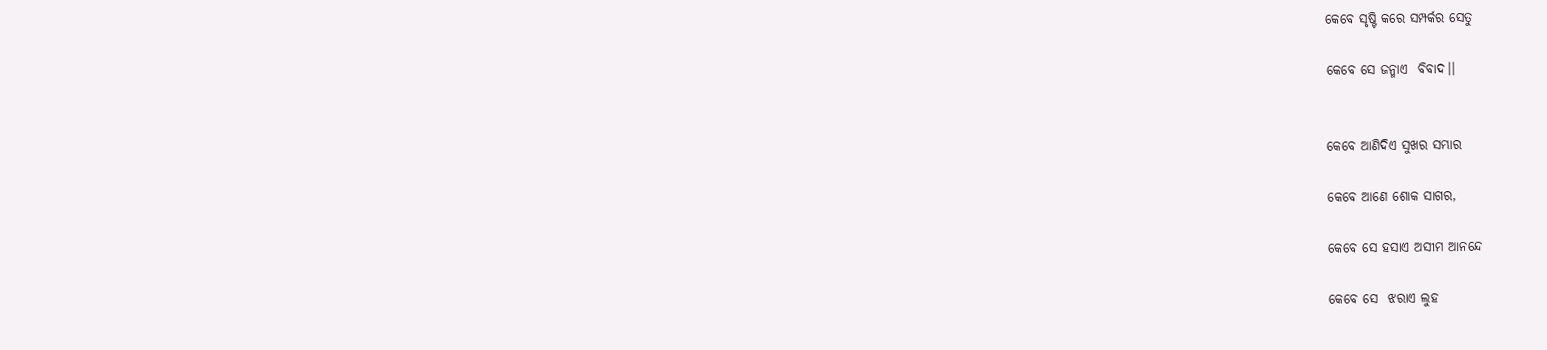କେବେ ସୃଷ୍ଟି କରେ ସମ୍ପର୍କର ସେତୁ

କେବେ ସେ ଜନ୍ମାଏ  ବିବାଦ।।


କେବେ ଆଣିଦିଏ ସୁଖର ସମ୍ଭାର

କେବେ ଆଣେ ଶୋକ ସାଗର,

କେବେ ସେ ହସାଏ ଅସୀମ ଆନନ୍ଦେ

କେବେ ସେ  ଝରାଏ ଲୁହ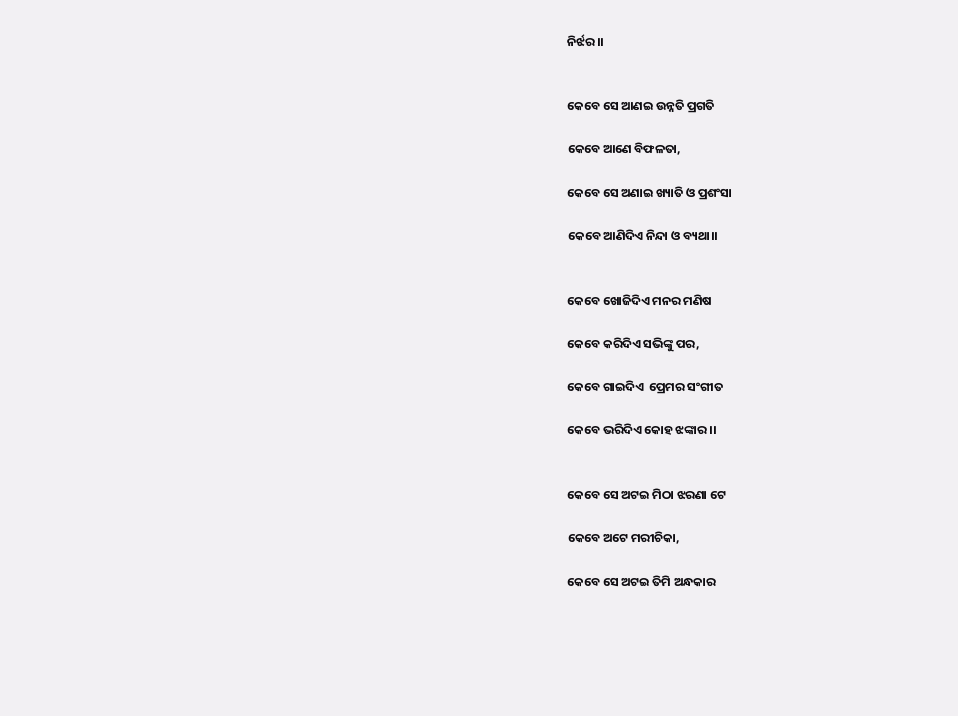ନିର୍ଝର।।


କେବେ ସେ ଆଣଇ ଉନ୍ନତି ପ୍ରଗତି

କେବେ ଆଣେ ବିଫଳତା,

କେବେ ସେ ଅଣାଇ ଖ୍ୟାତି ଓ ପ୍ରଶଂସା

କେବେ ଆଣିଦିଏ ନିନ୍ଦା ଓ ବ୍ୟଥା।।


କେବେ ଖୋଜିଦିଏ ମନର ମଣିଷ

କେବେ କରିଦିଏ ସଭିଙ୍କୁ ପର,

କେବେ ଗାଇଦିଏ  ପ୍ରେମର ସଂଗୀତ

କେବେ ଭରିଦିଏ କୋହ ଝଙ୍କାର ।।


କେବେ ସେ ଅଟଇ ମିଠା ଝରଣା ଟେ

କେବେ ଅଟେ ମରୀଚିକା,

କେବେ ସେ ଅଟଇ ତିମି ଅନ୍ଧକାର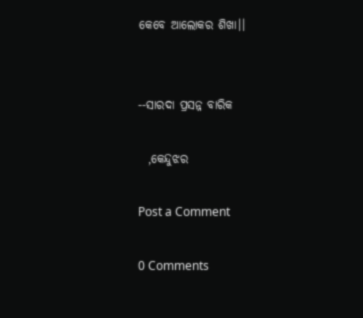କେବେ ଆଲୋକର ଶିଖା।।


--ସାରଦା ପ୍ରସନ୍ନ ବାରିକ

  ,କେନ୍ଦୁଝର

Post a Comment

0 Comments